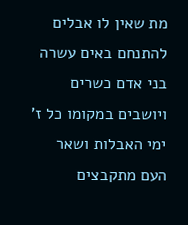מת שאין לו אבלים להתנחם באים עשרה בני אדם כשרים ויושבים במקומו כל ז' ימי האבלות ושאר העם מתקבצים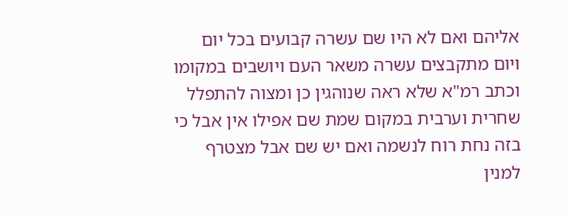אליהם ואם לא היו שם עשרה קבועים בכל יום ויום מתקבצים עשרה משאר העם ויושבים במקומו וכתב רמ"א שלא ראה שנוהגין כן ומצוה להתפלל שחרית וערבית במקום שמת שם אפילו אין אבל כי בזה נחת רוח לנשמה ואם יש שם אבל מצטרף למנין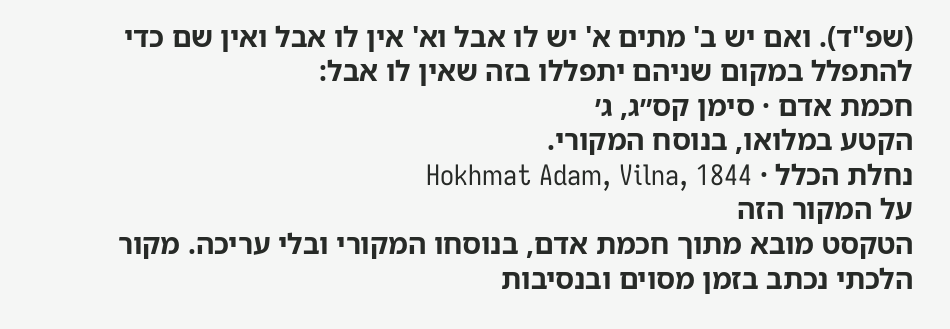(שפ"ד). ואם יש ב' מתים א' יש לו אבל וא' אין לו אבל ואין שם כדי להתפלל במקום שניהם יתפללו בזה שאין לו אבל:
חכמת אדם · סימן קס״ג, ג׳
הקטע במלואו, בנוסח המקורי.
נחלת הכלל · Hokhmat Adam, Vilna, 1844
על המקור הזה
הטקסט מובא מתוך חכמת אדם, בנוסחו המקורי ובלי עריכה. מקור הלכתי נכתב בזמן מסוים ובנסיבות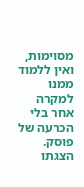מסוימות, ואין ללמוד ממנו למקרה אחר בלי הכרעה של פוסק. הצגתו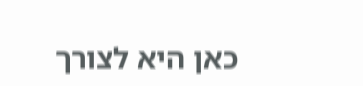כאן היא לצורך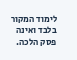לימוד המקור בלבד ואינה פסק הלכה.